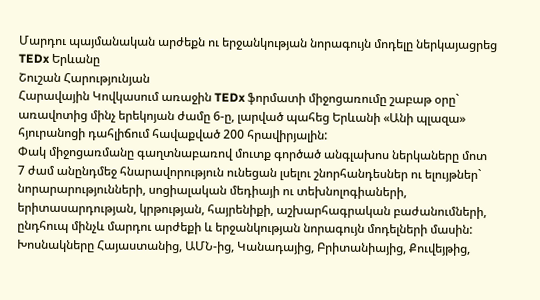Մարդու պայմանական արժեքն ու երջանկության նորագույն մոդելը ներկայացրեց TEDx Երևանը
Շուշան Հարությունյան
Հարավային Կովկասում առաջին TEDx ֆորմատի միջոցառումը շաբաթ օրը` առավոտից մինչ երեկոյան ժամը 6-ը, լարված պահեց Երևանի «Անի պլազա» հյուրանոցի դահլիճում հավաքված 200 հրավիրյալին:
Փակ միջոցառմանը գաղտնաբառով մուտք գործած անգլախոս ներկաները մոտ 7 ժամ անընդմեջ հնարավորություն ունեցան լսելու շնորհանդեսներ ու ելույթներ` նորարարությունների, սոցիալական մեդիայի ու տեխնոլոգիաների, երիտասարդության, կրթության, հայրենիքի, աշխարհագրական բաժանումների, ընդհուպ մինչև մարդու արժեքի և երջանկության նորագույն մոդելների մասին:
Խոսնակները Հայաստանից, ԱՄՆ-ից, Կանադայից, Բրիտանիայից, Քուվեյթից,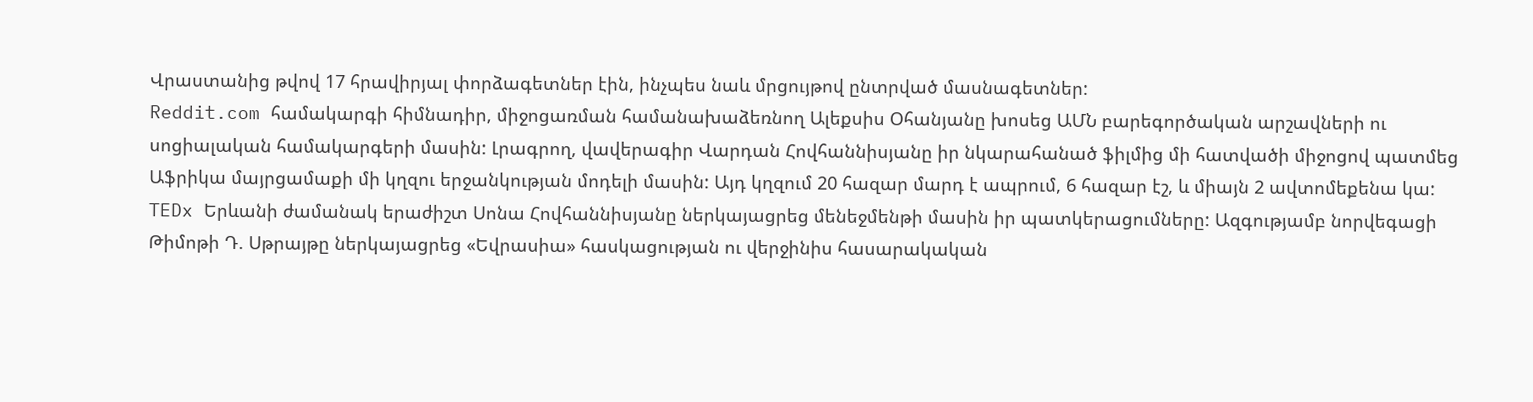Վրաստանից թվով 17 հրավիրյալ փորձագետներ էին, ինչպես նաև մրցույթով ընտրված մասնագետներ:
Reddit.com համակարգի հիմնադիր, միջոցառման համանախաձեռնող Ալեքսիս Օհանյանը խոսեց ԱՄՆ բարեգործական արշավների ու սոցիալական համակարգերի մասին: Լրագրող, վավերագիր Վարդան Հովհաննիսյանը իր նկարահանած ֆիլմից մի հատվածի միջոցով պատմեց Աֆրիկա մայրցամաքի մի կղզու երջանկության մոդելի մասին: Այդ կղզում 20 հազար մարդ է ապրում, 6 հազար էշ, և միայն 2 ավտոմեքենա կա:
TEDx Երևանի ժամանակ երաժիշտ Սոնա Հովհաննիսյանը ներկայացրեց մենեջմենթի մասին իր պատկերացումները: Ազգությամբ նորվեգացի Թիմոթի Դ. Սթրայթը ներկայացրեց «Եվրասիա» հասկացության ու վերջինիս հասարակական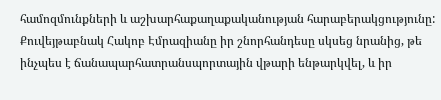համոզմունքների և աշխարհաքաղաքականության հարաբերակցությունը:
Քուվեյթաբնակ Հակոբ Էմրազիանը իր շնորհանդեսը սկսեց նրանից, թե ինչպես է ճանապարհատրանսպորտային վթարի ենթարկվել, և իր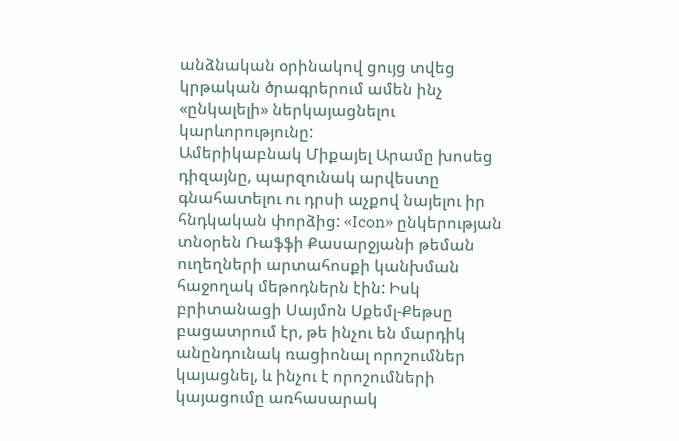անձնական օրինակով ցույց տվեց կրթական ծրագրերում ամեն ինչ «ընկալելի» ներկայացնելու կարևորությունը:
Ամերիկաբնակ Միքայել Արամը խոսեց դիզայնը, պարզունակ արվեստը գնահատելու ու դրսի աչքով նայելու իր հնդկական փորձից: «Icon» ընկերության տնօրեն Ռաֆֆի Քասարջյանի թեման ուղեղների արտահոսքի կանխման հաջողակ մեթոդներն էին: Իսկ բրիտանացի Սայմոն Սքեմլ-Քեթսը բացատրում էր, թե ինչու են մարդիկ անընդունակ ռացիոնալ որոշումներ կայացնել, և ինչու է որոշումների կայացումը առհասարակ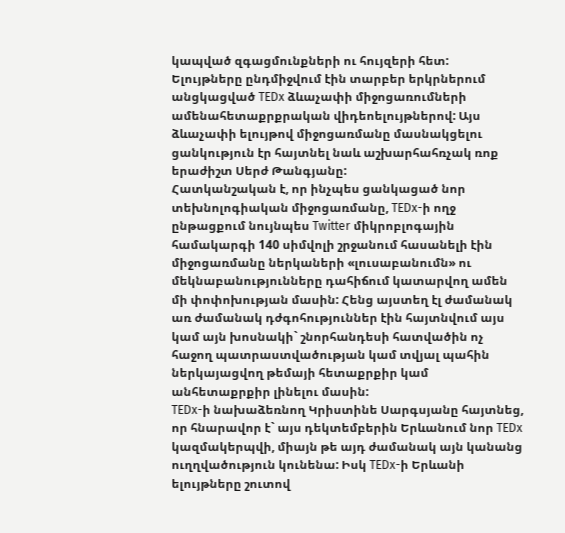կապված զգացմունքների ու հույզերի հետ:
Ելույթները ընդմիջվում էին տարբեր երկրներում անցկացված TEDx ձևաչափի միջոցառումների ամենահետաքրքրական վիդեոելույթներով: Այս ձևաչափի ելույթով միջոցառմանը մասնակցելու ցանկություն էր հայտնել նաև աշխարհահռչակ ռոք երաժիշտ Սերժ Թանգյանը:
Հատկանշական է, որ ինչպես ցանկացած նոր տեխնոլոգիական միջոցառմանը, TEDx-ի ողջ ընթացքում նույնպես Twitter միկրոբլոգային համակարգի 140 սիմվոլի շրջանում հասանելի էին միջոցառմանը ներկաների «լուսաբանումն» ու մեկնաբանությունները դահիճում կատարվող ամեն մի փոփոխության մասին: Հենց այստեղ էլ ժամանակ առ ժամանակ դժգոհություններ էին հայտնվում այս կամ այն խոսնակի` շնորհանդեսի հատվածին ոչ հաջող պատրաստվածության կամ տվյալ պահին ներկայացվող թեմայի հետաքրքիր կամ անհետաքրքիր լինելու մասին:
TEDx-ի նախաձեռնող Կրիստինե Սարգսյանը հայտնեց, որ հնարավոր է` այս դեկտեմբերին Երևանում նոր TEDx կազմակերպվի, միայն թե այդ ժամանակ այն կանանց ուղղվածություն կունենա: Իսկ TEDx-ի Երևանի ելույթները շուտով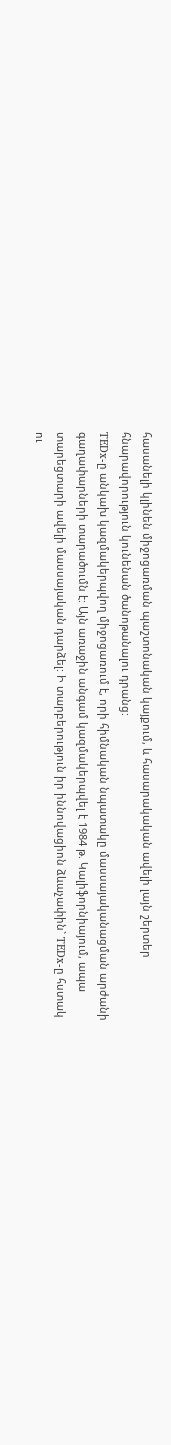հասանելի կլինեն միջոցառման պաշտոնական կայքում, և հասարակական ավելի լայն շերտեր հնարավորություն կունենան ծանոթանալու դրանց:
TEDx-ը անկախ կազմակերպվող միջոցառում է, որի հիմնական նպատակը մասսայականացման արժանի գաղափարների տարածումն է: Այն առաջին անգամ կազմակերպվել է 1984 թ. Կալիֆորնիայում, ապա տարեցտարի ավելի մասսայական դարձել: Ի տարբերություն իր իննովացիոն ձևաչափին` TEDx-ը հստակ ու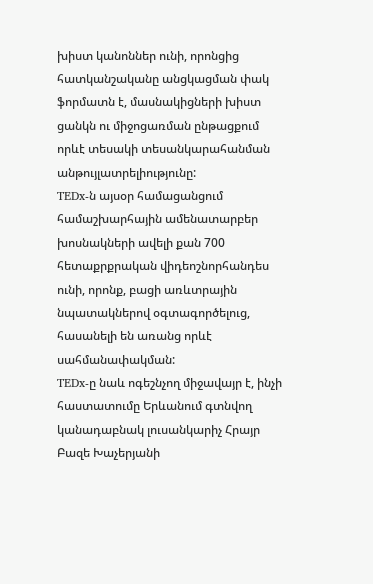խիստ կանոններ ունի, որոնցից հատկանշականը անցկացման փակ ֆորմատն է, մասնակիցների խիստ ցանկն ու միջոցառման ընթացքում որևէ տեսակի տեսանկարահանման անթույլատրելիությունը:
TEDx-ն այսօր համացանցում համաշխարհային ամենատարբեր խոսնակների ավելի քան 700 հետաքրքրական վիդեոշնորհանդես ունի, որոնք, բացի առևտրային նպատակներով օգտագործելուց, հասանելի են առանց որևէ սահմանափակման:
TEDx-ը նաև ոգեշնչող միջավայր է, ինչի հաստատումը Երևանում գտնվող կանադաբնակ լուսանկարիչ Հրայր Բազե Խաչերյանի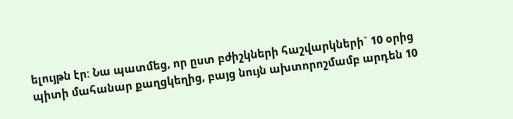ելույթն էր: Նա պատմեց, որ ըստ բժիշկների հաշվարկների` 10 օրից պիտի մահանար քաղցկեղից, բայց նույն ախտորոշմամբ արդեն 10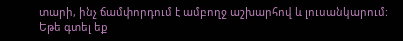տարի, ինչ ճամփորդում է ամբողջ աշխարհով և լուսանկարում:
Եթե գտել եք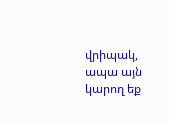վրիպակ, ապա այն կարող եք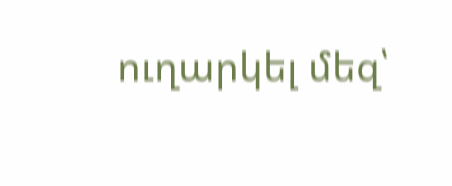ուղարկել մեզ՝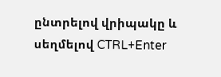ընտրելով վրիպակը և սեղմելով CTRL+Enter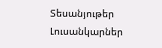Տեսանյութեր
Լուսանկարներ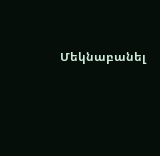Մեկնաբանել